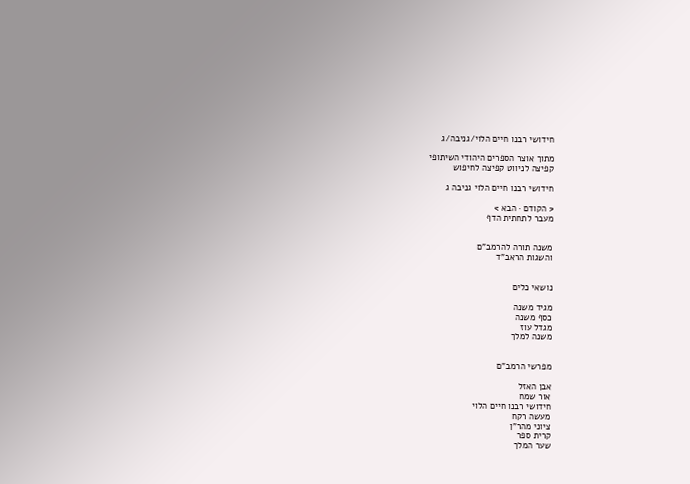חידושי רבנו חיים הלוי/גניבה/ג

מתוך אוצר הספרים היהודי השיתופי
קפיצה לניווט קפיצה לחיפוש

חידושי רבנו חיים הלוי גניבה ג

< הקודם · הבא >
מעבר לתחתית הדף


משנה תורה להרמב"ם
והשגות הראב"ד


נושאי כלים

מגיד משנה
כסף משנה
מגדל עוז
משנה למלך


מפרשי הרמב"ם

אבן האזל
אור שמח
חידושי רבנו חיים הלוי
מעשה רקח
ציוני מהר"ן
קרית ספר
שער המלך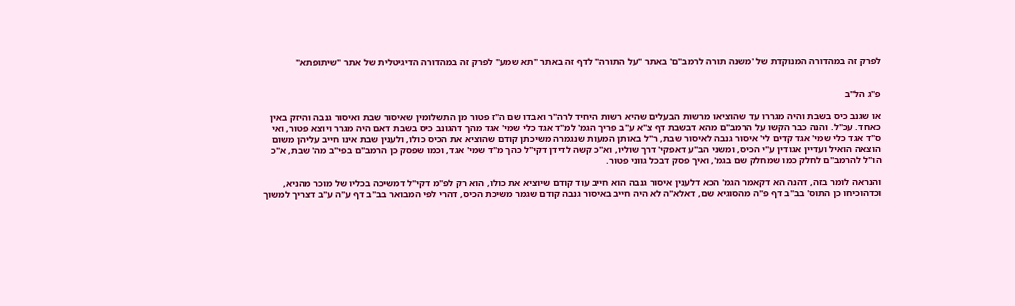לפרק זה במהדורה המנוקדת של 'משנה תורה לרמב"ם' באתר "על התורה" לדף זה באתר "תא שמע" לפרק זה במהדורה הדיגיטלית של אתר "שיתופתא"


פ"ג הל"ב

או שגנב כיס בשבת והיה מגררו עד שהוציאו מרשות הבעלים שהיא רשות היחיד לרה"ר ואבדו שם ה"ז פטור מן התשלומין שאיסור שבת ואיסור גנבה והיזק באין כאחד. עכ"ל. והנה כבר הקשו על הרמב"ם מהא דבשבת דף צ"א ע"ב פריך הגמ' למ"ד אגד כלי שמי' אגד מהך דהגונב כיס בשבת דאם היה מגרר ויוצא פטור, ואי ס"ד אגד כלי שמי' אגד קדים לי' איסור גנבה לאיסור שבת, ר"ל באותן המעות שנגמרה משיכתן קודם שהוציא את הכיס כולו, ולענין שבת אינו חייב עליהן משום הוצאה הואיל ועדיין אגודין ע"י הכיס, ומשני הב"ע דאפקי' דרך שוליו, וא"כ קשה לדידן דקי"ל כהך מ"ד שמי' אגד, וכמו שפסק כן הרמב"ם בפי"ב מה' שבת, א"כ הו"ל להרמב"ם לחלק כמו שמחלק שם בגמ', ואיך פסק דבכל גווני פטור.

והנראה לומר בזה, דהנה הא דקאמר הגמ' הכא דלענין איסור גנבה הוא חייב עוד קודם שיוציא את כולו, הוא רק לפ"מ דקי"ל דמשיכה בכליו של מוכר מהניא, וכדהוכיחו כן התוס' בב"ב דף פ"ה מהסוגיא שם, דאלא"ה לא היה חייב באיסור גנבה קודם שגמר משיכת הכיס, דהרי לפי המבואר בב"ב דף ע"ה ע"ב דצריך למשוך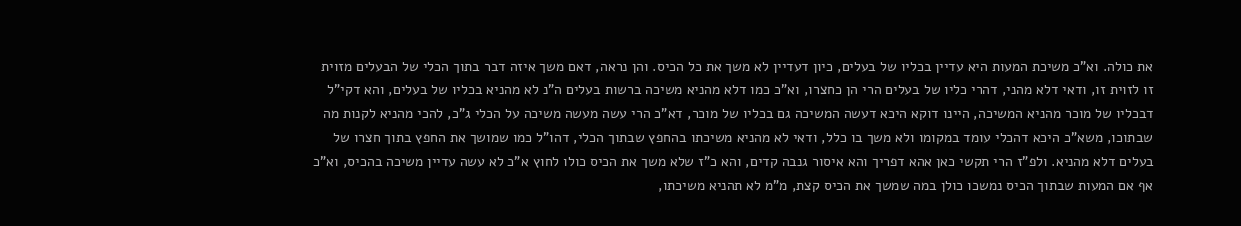את כולה. וא"כ משיכת המעות היא עדיין בכליו של בעלים, כיון דעדיין לא משך את כל הכיס. והן נראה, דאם משך איזה דבר בתוך הכלי של הבעלים מזוית זו לזוית זו, ודאי דלא מהני, דהרי כליו של בעלים הרי הן כחצרו, וא"כ כמו דלא מהניא משיכה ברשות בעלים ה"נ לא מהניא בכליו של בעלים, והא דקי"ל דבכליו של מוכר מהניא המשיכה, היינו דוקא היכא דעשה המשיכה גם בכליו של מוכר, דא"כ הרי עשה מעשה משיכה על הכלי ג"כ, להכי מהניא לקנות מה שבתוכו, משא"כ היכא דהכלי עומד במקומו ולא משך בו כלל, ודאי לא מהניא משיכתו בהחפץ שבתוך הכלי, דהו"ל כמו שמושך את החפץ בתוך חצרו של בעלים דלא מהניא. ולפ"ז הרי תקשי כאן אהא דפריך והא איסור גנבה קדים, והא כ"ז שלא משך את הכיס כולו לחוץ א"כ לא עשה עדיין משיכה בהכיס, וא"כ אף אם המעות שבתוך הכיס נמשכו כולן במה שמשך את הכיס קצת, מ"מ לא תהניא משיכתו,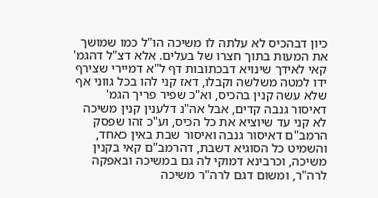כיון דבהכיס לא עלתה לו משיכה הו"ל כמו שמושך את המעות בתוך חצרו של בעלים. אלא דצ"ל דהגמ' קאי לאידך שינויא דבכתובות דף ל"א דמיירי שצירף ידו למטה משלשה וקבלו, דאז קני להו בכל גווני אף שלא עשה קנין בהכיס, וא"כ שפיר פריך הגמ' דאיסור גנבה קדים, אבל אה"נ דלענין קנין משיכה לא קני עד שיוציא את כל הכיס, וע"כ זהו שפסק הרמב"ם דאיסור גנבה ואיסור שבת באין כאחד, והשמיט כל הסוגיא דשבת, דהרמב"ם קאי בקנין משיכה, וכרבינא דמוקי לה גם במשיכה ובאפקה לרה"ר, ומשום דגם לרה"ר משיכה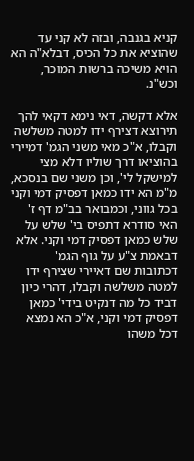קניא בגנבה, ובזה לא קני עד שהוציא את כל הכיס, דבלא"ה הא הויא משיכה ברשות המוכר, וכש"נ.

אלא דקשה, דאי נימא דקאי להך תירוצא דצירף ידו למטה משלשה וקבלו, א"כ מאי משני הגמ' דמיירי בהוציאו דרך שוליו דלא מצי למישקל לי', וכן משני שם בנסכא, מ"מ הא ידו כמאן דפסיק דמי וקני בכל גווני, וכמבואר בב"מ דף ז' האי סודרא דתפיס בי' שלש על שלש כמאן דפסיק דמי וקני. אלא דבאמת צ"ע על גוף הגמ' דכתובות שם דאיירי שצירף ידו למטה משלשה וקבלו, דהרי כיון דביד כל מה דנקיט בידי' כמאן דפסיק דמי וקני, א"כ הא נמצא דכל משהו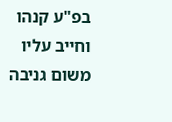בפ"ע קנהו וחייב עליו משום גניבה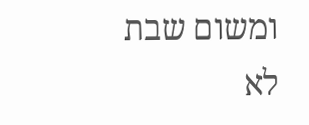ומשום שבת לא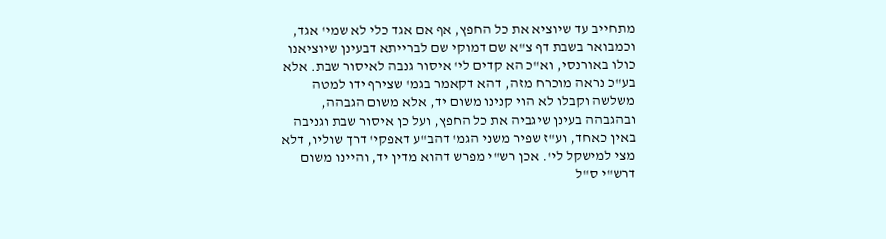מתחייב עד שיוציא את כל החפץ, אף אם אגד כלי לא שמי' אגד, וכמבואר בשבת דף צ"א שם דמוקי שם לברייתא דבעינן שיוציאנו כולו באורנסי, וא"כ הא קדים לי' איסור גנבה לאיסור שבת. אלא בע"כ נראה מוכרח מזה, דהא דקאמר בגמ' שצירף ידו למטה משלשה וקבלו לא הוי קנינו משום יד, אלא משום הגבהה, ובהגבהה בעינן שיגביה את כל החפץ, ועל כן איסור שבת וגניבה באין כאחד, וע"ז שפיר משני הגמ' דהב"ע דאפקי' דרך שוליו, דלא מצי למישקל לי'. אכן רש"י מפרש דהוא מדין יד, והיינו משום דרש"י ס"ל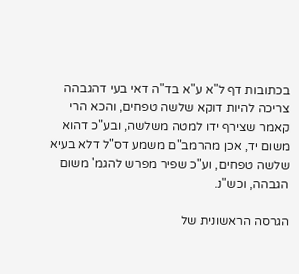בכתובות דף ל"א ע"א בד"ה דאי בעי דהגבהה צריכה להיות דוקא שלשה טפחים, והכא הרי קאמר שצירף ידו למטה משלשה, ובע"כ דהוא משום יד, אכן מהרמב"ם משמע דס"ל דלא בעיא שלשה טפחים, וע"כ שפיר מפרש להגמ' משום הגבהה, וכש"נ.

הגרסה הראשונית של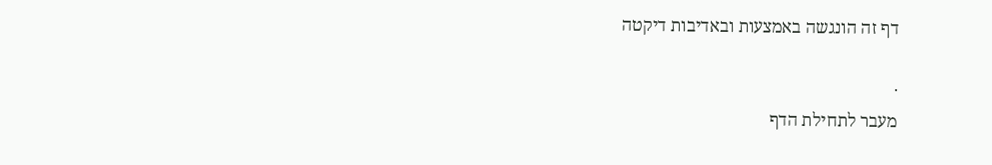דף זה הונגשה באמצעות ובאדיבות דיקטה

·
מעבר לתחילת הדף